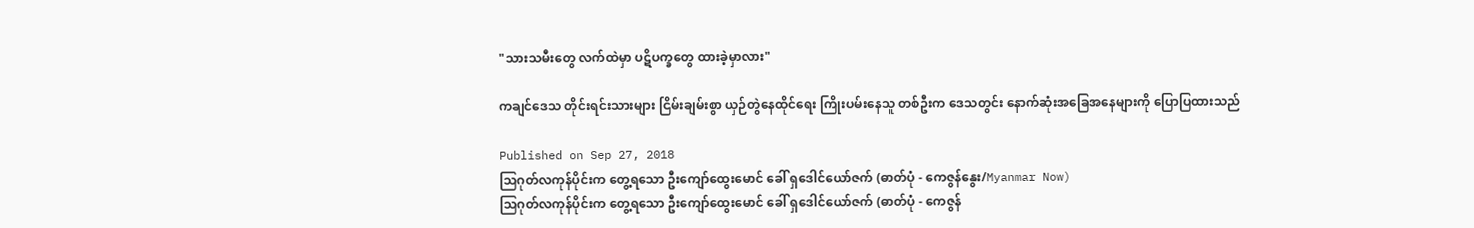"သားသမီးတွေ လက်ထဲမှာ ပဋိပက္ခတွေ ထားခဲ့မှာလား"

ကချင်ဒေသ တိုင်းရင်းသားများ ငြိမ်းချမ်းစွာ ယှဉ်တွဲနေထိုင်ရေး ကြိုးပမ်းနေသူ တစ်ဦးက ဒေသတွင်း နောက်ဆုံးအခြေအနေများကို ပြောပြထားသည်

Published on Sep 27, 2018
သြဂုတ်လကုန်ပိုင်းက တွေ့ရသော ဦးကျော်ထွေးမောင် ခေါ် ရှဒေါင်ယော်ဇက် (ဓာတ်ပုံ - ကေဇွန်နွေး/Myanmar Now)
သြဂုတ်လကုန်ပိုင်းက တွေ့ရသော ဦးကျော်ထွေးမောင် ခေါ် ရှဒေါင်ယော်ဇက် (ဓာတ်ပုံ - ကေဇွန်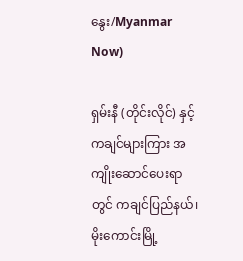နွေး/Myanmar Now)

ရှမ်းနီ (တိုင်းလိုင်) နှင့် ကချင်များကြား အကျိုးဆောင်ပေးရာတွင် ကချင်ပြည်နယ်၊ မိုးကောင်းမြို့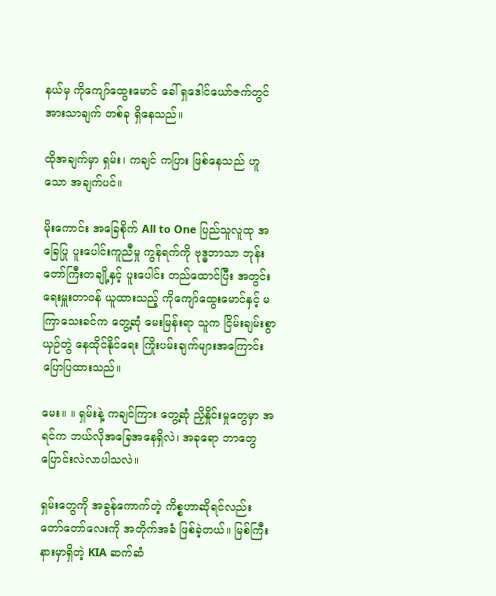နယ်မှ ကိုကျော်ထွေးမောင် ခေါ် ရှဒေါင်ယော်ဇက်တွင် အားသာချက် တစ်ခု ရှိနေသည်။

ထိုအချက်မှာ ရှမ်း၊ ကချင် ကပြား ဖြစ်နေသည် ဟူသော အချက်ပင်။

မိုးကောင်း အခြေစိုက် All to One ပြည်သူလူထု အခြေပြု ပူးပေါင်းကူညီမှု ကွန်ရက်ကို ဗုဒ္ဓဘာသာ ဘုန်းတော်ကြီးတချို့နှင့် ပူးပေါင်း တည်ထောင်ပြီး အတွင်းရေးမှူးတာဝန် ယူထားသည့် ကိုကျော်ထွေးမောင်နှင့် မကြာသေးခင်က တွေ့ဆုံ မေးမြန်းရာ သူက ငြိမ်းချမ်းစွာ ယှဉ်တွဲ နေထိုင်နိုင်ရေး ကြိုးပမ်းချက်များအကြောင်း ပြောပြထားသည်။

မေး။ ။ ရှမ်းနဲ့ ကချင်ကြား တွေ့ဆုံ ညှိနှိုင်းမှုတွေမှာ အရင်က ဘယ်လိုအခြေအနေရှိလဲ၊ အခုရော ဘာတွေပြောင်းလဲလာပါသလဲ။

ရှမ်းတွေကို အခွန်ကောက်တဲ့ ကိစ္စဟာဆိုရင်လည်း တော်တော်လေးကို အတိုက်အခံ ဖြစ်ခဲ့တယ်။ မြစ်ကြီးနားမှာရှိတဲ့ KIA ဆက်ဆံ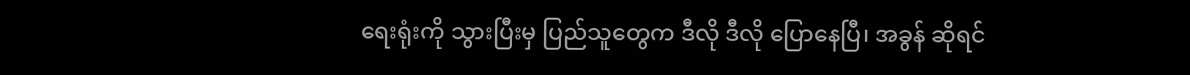ရေးရုံးကို သွားပြီးမှ ပြည်သူတွေက ဒီလို ဒီလို ပြောနေပြီ၊ အခွန် ဆိုရင်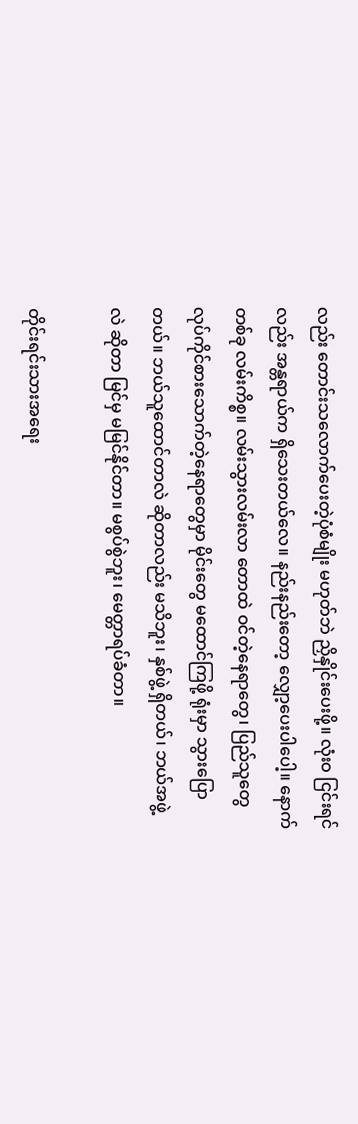လည်း တောင်းသလောက်ပေးတဲ့ပုံစံမျိုး မဟုတ်ဘဲ ညှိနှိုင်းပေးဖို့။ လုံးဝ ငြင်းရင်လည်း အန္တရာယ်က ရှိသေးတယ်လေ။ နည်းနည်းတော့ လျှော့ပေးပါပေါ့။ နောက်တစ်ခု လမ်းကိစ္စ။ လမ်းသွားလမ်းလာ တောထဲ ဝင်တဲ့နေရာတွေ၊ ပြည်သူတွေ လုပ်ကိုင်စားသောက်တဲ့နေရာတွေမှာ မိုင်းတွေ မထောင်ကြဖို့ ရုံးမှာ သွားပြောတယ်။ ဘယ်သူထောင်တာလဲ ဆိုတာလည်း မသိဘူး၊ နှစ်ဖွဲ့ ရှိတယ်၊ ဘယ်အဖွဲ့လဲ ဆိုတာ မြင်မှ မမြင်နိုင်တာ။ မစွပ်စွဲဘူး၊ မေတ္တာရပ်ခံတာ။

တိုင်းရင်းသားအရေး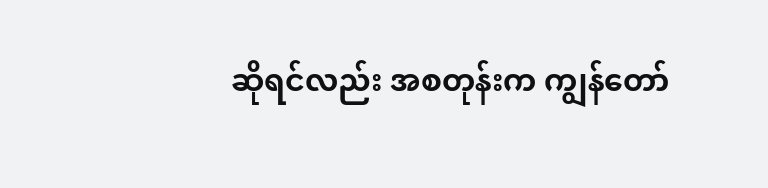ဆိုရင်လည်း အစတုန်းက ကျွန်တော်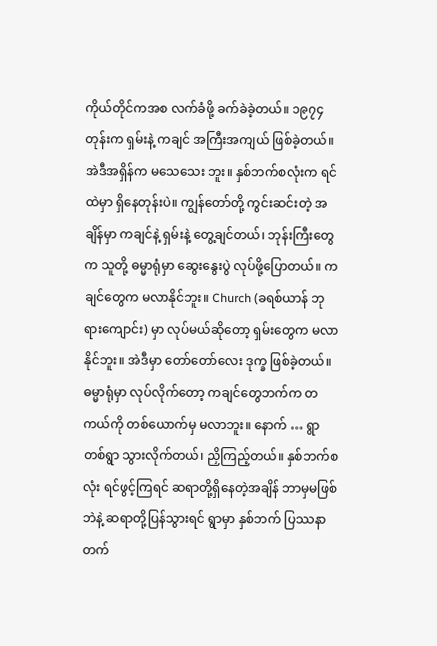ကိုယ်တိုင်ကအစ လက်ခံဖို့ ခက်ခဲခဲ့တယ်။ ၁၉၇၄ တုန်းက ရှမ်းနဲ့ ကချင် အကြီးအကျယ် ဖြစ်ခဲ့တယ်။ အဲဒီအရှိန်က မသေသေး ဘူး။ နှစ်ဘက်စလုံးက ရင်ထဲမှာ ရှိနေတုန်းပဲ။ ကျွန်တော်တို့ ကွင်းဆင်းတဲ့ အချိန်မှာ ကချင်နဲ့ ရှမ်းနဲ့ တွေ့ချင်တယ်၊ ဘုန်းကြီးတွေက သူတို့ ဓမ္မာရုံမှာ ဆွေးနွေးပွဲ လုပ်ဖို့ပြောတယ်။ ကချင်တွေက မလာနိုင်ဘူး။ Church (ခရစ်ယာန် ဘုရားကျောင်း) မှာ လုပ်မယ်ဆိုတော့ ရှမ်းတွေက မလာနိုင်ဘူး။ အဲဒီမှာ တော်တော်လေး ဒုက္ခ ဖြစ်ခဲ့တယ်။ ဓမ္မာရုံမှာ လုပ်လိုက်တော့ ကချင်တွေဘက်က တကယ်ကို တစ်ယောက်မှ မလာဘူး။ နောက် … ရွာတစ်ရွာ သွားလိုက်တယ်၊ ညှိကြည့်တယ်။ နှစ်ဘက်စလုံး ရင်ဖွင့်ကြရင် ဆရာတို့ရှိနေတဲ့အချိန် ဘာမှမဖြစ်ဘဲနဲ့ ဆရာတို့ပြန်သွားရင် ရွာမှာ နှစ်ဘက် ပြဿနာတက်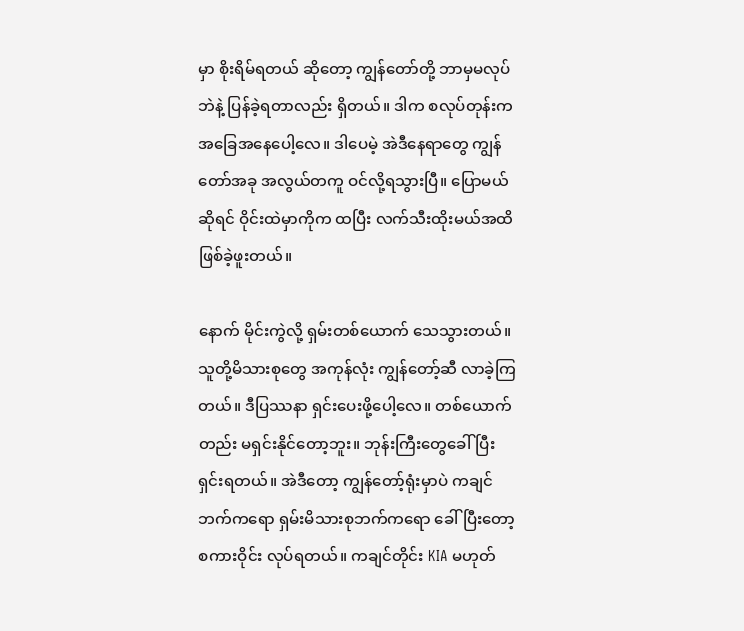မှာ စိုးရိမ်ရတယ် ဆိုတော့ ကျွန်တော်တို့ ဘာမှမလုပ်ဘဲနဲ့ ပြန်ခဲ့ရတာလည်း ရှိတယ်။ ဒါက စလုပ်တုန်းက အခြေအနေပေါ့လေ။ ဒါပေမဲ့ အဲဒီနေရာတွေ ကျွန်တော်အခု အလွယ်တကူ ဝင်လို့ရသွားပြီ။ ပြောမယ်ဆိုရင် ဝိုင်းထဲမှာကိုက ထပြီး လက်သီးထိုးမယ်အထိ ဖြစ်ခဲ့ဖူးတယ်။

နောက် မိုင်းကွဲလို့ ရှမ်းတစ်ယောက် သေသွားတယ်။ သူတို့မိသားစုတွေ အကုန်လုံး ကျွန်တော့်ဆီ လာခဲ့ကြတယ်။ ဒီပြဿနာ ရှင်းပေးဖို့ပေါ့လေ။ တစ်ယောက်တည်း မရှင်းနိုင်တော့ဘူး။ ဘုန်းကြီးတွေခေါ်ပြီး ရှင်းရတယ်။ အဲဒီတော့ ကျွန်တော့်ရုံးမှာပဲ ကချင်ဘက်ကရော ရှမ်းမိသားစုဘက်ကရော ခေါ်ပြီးတော့ စကားဝိုင်း လုပ်ရတယ်။ ကချင်တိုင်း KIA မဟုတ်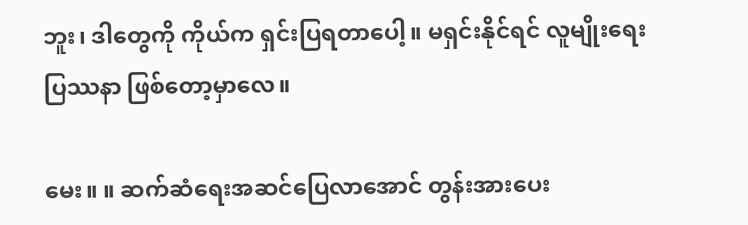ဘူး၊ ဒါတွေကို ကိုယ်က ရှင်းပြရတာပေါ့။ မရှင်းနိုင်ရင် လူမျိုးရေးပြဿနာ ဖြစ်တော့မှာလေ။

မေး။ ။ ဆက်ဆံရေးအဆင်ပြေလာအောင် တွန်းအားပေး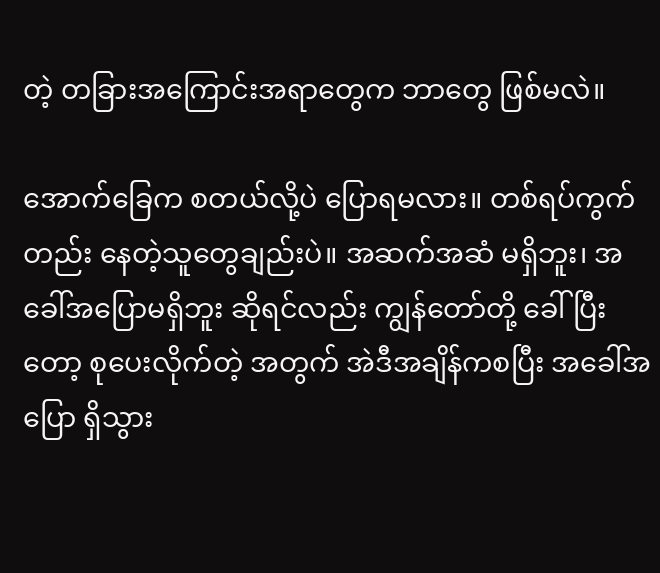တဲ့ တခြားအကြောင်းအရာတွေက ဘာတွေ ဖြစ်မလဲ။

အောက်ခြေက စတယ်လို့ပဲ ပြောရမလား။ တစ်ရပ်ကွက်တည်း နေတဲ့သူတွေချည်းပဲ။ အဆက်အဆံ မရှိဘူး၊ အခေါ်အပြောမရှိဘူး ဆိုရင်လည်း ကျွန်တော်တို့ ခေါ်ပြီးတော့ စုပေးလိုက်တဲ့ အတွက် အဲဒီအချိန်ကစပြီး အခေါ်အပြော ရှိသွား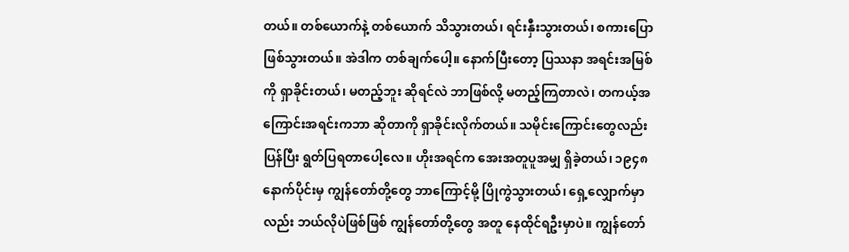တယ်။ တစ်ယောက်နဲ့ တစ်ယောက် သိသွားတယ်၊ ရင်းနှီးသွားတယ်၊ စကားပြောဖြစ်သွားတယ်။ အဲဒါက တစ်ချက်ပေါ့။ နောက်ပြီးတော့ ပြဿနာ အရင်းအမြစ်ကို ရှာခိုင်းတယ်၊ မတည့်ဘူး ဆိုရင်လဲ ဘာဖြစ်လို့ မတည့်ကြတာလဲ၊ တကယ့်အကြောင်းအရင်းကဘာ ဆိုတာကို ရှာခိုင်းလိုက်တယ်။ သမိုင်းကြောင်းတွေလည်း ပြန်ပြီး ရွတ်ပြရတာပေါ့လေ။ ဟိုးအရင်က အေးအတူပူအမျှ ရှိခဲ့တယ်၊ ၁၉၄၈ နောက်ပိုင်းမှ ကျွန်တော်တို့တွေ ဘာကြောင့်မို့ ပြိုကွဲသွားတယ်၊ ရှေ့လျှောက်မှာလည်း ဘယ်လိုပဲဖြစ်ဖြစ် ကျွန်တော်တို့တွေ အတူ နေထိုင်ရဦးမှာပဲ။ ကျွန်တော်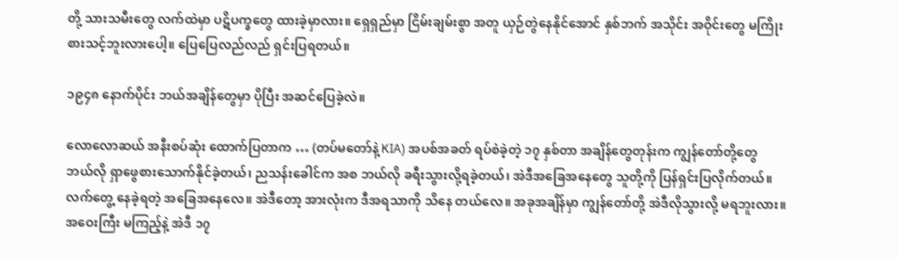တို့ သားသမီးတွေ လက်ထဲမှာ ပဋိပက္ခတွေ ထားခဲ့မှာလား။ ရှေရှည်မှာ ငြိမ်းချမ်းစွာ အတူ ယှဉ်တွဲနေနိုင်အောင် နှစ်ဘက် အသိုင်း အဝိုင်းတွေ မကြိုးစားသင့်ဘူးလားပေါ့။ ပြေပြေလည်လည် ရှင်းပြရတယ်။

၁၉၄၈ နောက်ပိုင်း ဘယ်အချိန်တွေမှာ ပိုပြီး အဆင်ပြေခဲ့လဲ။

လောလောဆယ် အနီးစပ်ဆုံး ထောက်ပြတာက … (တပ်မတော်နဲ့ KIA) အပစ်အခတ် ရပ်စဲခဲ့တဲ့ ၁၇ နှစ်တာ အချိန်တွေတုန်းက ကျွန်တော်တို့တွေ ဘယ်လို ရှာဖွေစားသောက်နိုင်ခဲ့တယ်၊ ညသန်းခေါင်က အစ ဘယ်လို ခရီးသွားလို့ရခဲ့တယ်၊ အဲဒီအခြေအနေတွေ သူတို့ကို ပြန်ရှင်းပြလိုက်တယ်။ လက်တွေ့ နေခဲ့ရတဲ့ အခြေအနေလေ။ အဲဒီတော့ အားလုံးက ဒီအရသာကို သိနေ တယ်လေ။ အခုအချိန်မှာ ကျွန်တော်တို့ အဲဒီလိုသွားလို့ မရဘူးလား။ အဝေးကြီး မကြည့်နဲ့ အဲဒီ ၁၇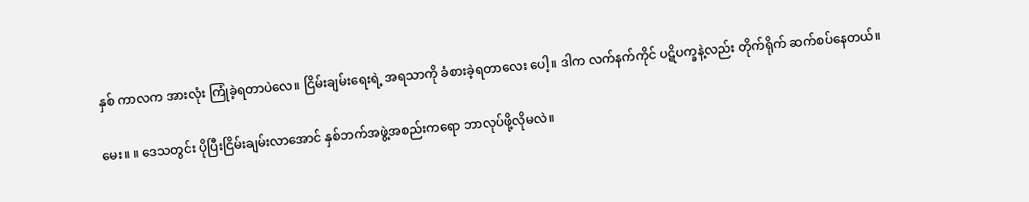နှစ် ကာလက အားလုံး ကြုံခဲ့ရတာပဲလေ။ ငြိမ်းချမ်းရေးရဲ့ အရသာကို ခံစားခဲ့ရတာလေး ပေါ့။ ဒါက လက်နက်ကိုင် ပဋိပက္ခနဲ့လည်း တိုက်ရိုက် ဆက်စပ်နေတယ်။

မေး။ ။ ဒေသတွင်း ပိုပြီးငြိမ်းချမ်းလာအောင် နှစ်ဘက်အဖွဲ့အစည်းကရော ဘာလုပ်ဖို့လိုမလဲ။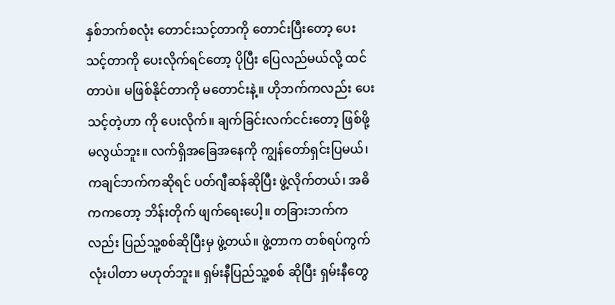နှစ်ဘက်စလုံး တောင်းသင့်တာကို တောင်းပြီးတော့ ပေးသင့်တာကို ပေးလိုက်ရင်တော့ ပိုပြီး ပြေလည်မယ်လို့ ထင်တာပဲ။ မဖြစ်နိုင်တာကို မတောင်းနဲ့။ ဟိုဘက်ကလည်း ပေးသင့်တဲ့ဟာ ကို ပေးလိုက်။ ချက်ခြင်းလက်ငင်းတော့ ဖြစ်ဖို့ မလွယ်ဘူး။ လက်ရှိအခြေအနေကို ကျွန်တော်ရှင်းပြမယ်၊ ကချင်ဘက်ကဆိုရင် ပတ်ဂျီဆန်ဆိုပြီး ဖွဲ့လိုက်တယ်၊ အဓိကကတော့ ဘိန်းတိုက် ဖျက်ရေးပေါ့။ တခြားဘက်ကလည်း ပြည်သူ့စစ်ဆိုပြီးမှ ဖွဲ့တယ်။ ဖွဲ့တာက တစ်ရပ်ကွက်လုံးပါတာ မဟုတ်ဘူး။ ရှမ်းနီပြည်သူ့စစ် ဆိုပြီး ရှမ်းနီတွေ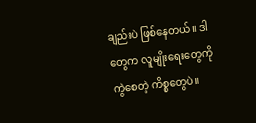ချည်းပဲ ဖြစ်နေတယ်။ ဒါတွေက လူမျိုးရေးတွေကို ကွဲစေတဲ့ ကိစ္စတွေပဲ။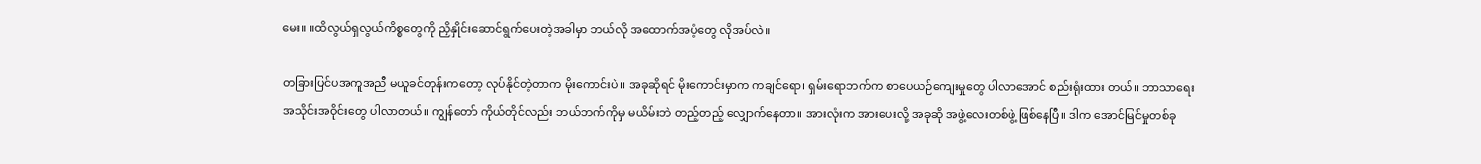မေး။ ။ထိလွယ်ရှလွယ်ကိစ္စတွေကို ညှိနှိုင်းဆောင်ရွက်ပေးတဲ့အခါမှာ ဘယ်လို အထောက်အပံ့တွေ လိုအပ်လဲ။

တခြားပြင်ပအကူအညီ မယူခင်တုန်းကတော့ လုပ်နိုင်တဲ့တာက မိုးကောင်းပဲ။ အခုဆိုရင် မိုးကောင်းမှာက ကချင်ရော၊ ရှမ်းရောဘက်က စာပေယဉ်ကျေးမှုတွေ ပါလာအောင် စည်းရုံးထား တယ်။ ဘာသာရေး အသိုင်းအဝိုင်းတွေ ပါလာတယ်။ ကျွန်တော် ကိုယ်တိုင်လည်း ဘယ်ဘက်ကိုမှ မယိမ်းဘဲ တည့်တည့် လျှောက်နေတာ။ အားလုံးက အားပေးလို့ အခုဆို အဖွဲ့လေးတစ်ဖွဲ့ ဖြစ်နေပြီ။ ဒါက အောင်မြင်မှုတစ်ခု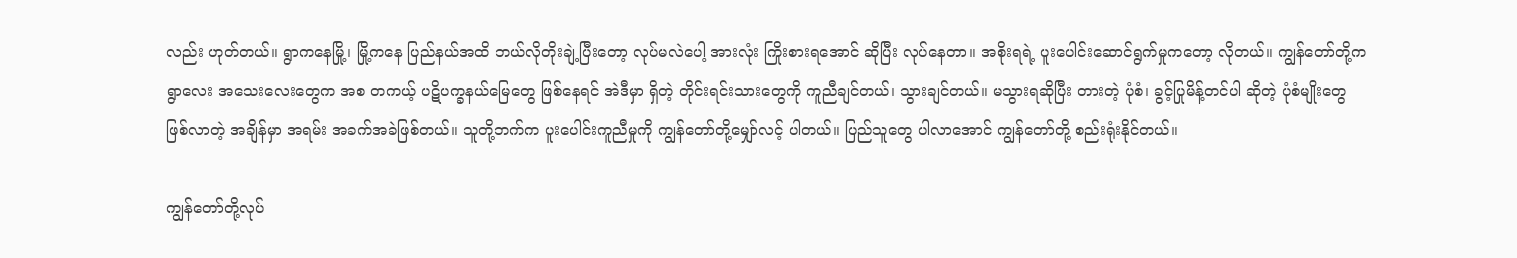လည်း ဟုတ်တယ်။ ရွာကနေမြို့၊ မြို့ကနေ ပြည်နယ်အထိ ဘယ်လိုတိုးချဲ့ပြီးတော့ လုပ်မလဲပေါ့ အားလုံး ကြိုးစားရအောင် ဆိုပြီး လုပ်နေတာ။ အစိုးရရဲ့ ပူးပေါင်းဆောင်ရွက်မှုကတော့ လိုတယ်။ ကျွန်တော်တို့က ရွာလေး အသေးလေးတွေက အစ တကယ့် ပဋိပက္ခနယ်မြေတွေ ဖြစ်နေရင် အဲဒီမှာ ရှိတဲ့ တိုင်းရင်းသားတွေကို ကူညီချင်တယ်၊ သွားချင်တယ်။ မသွားရဆိုပြီး တားတဲ့ ပုံစံ၊ ခွင့်ပြုမိန့်တင်ပါ ဆိုတဲ့ ပုံစံမျိုးတွေ ဖြစ်လာတဲ့ အချိန်မှာ အရမ်း အခက်အခဲဖြစ်တယ်။ သူတို့ဘက်က ပူးပေါင်းကူညီမှုကို ကျွန်တော်တို့မျှော်လင့် ပါတယ်။ ပြည်သူတွေ ပါလာအောင် ကျွန်တော်တို့ စည်းရုံးနိုင်တယ်။

ကျွန်တော်တို့လုပ်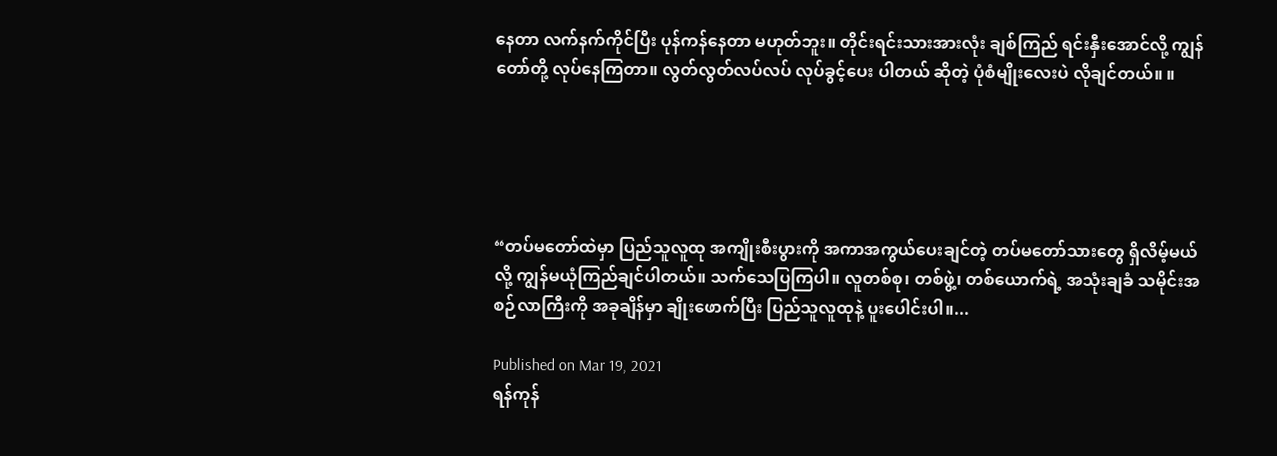နေတာ လက်နက်ကိုင်ပြီး ပုန်ကန်နေတာ မဟုတ်ဘူး။ တိုင်းရင်းသားအားလုံး ချစ်ကြည် ရင်းနှီးအောင်လို့ ကျွန်တော်တို့ လုပ်နေကြတာ။ လွတ်လွတ်လပ်လပ် လုပ်ခွင့်ပေး ပါတယ် ဆိုတဲ့ ပုံစံမျိုးလေးပဲ လိုချင်တယ်။ ။





“တပ်မတော်ထဲမှာ ပြည်သူလူထု အကျိုးစီးပွားကို အကာအကွယ်ပေးချင်တဲ့ တပ်မတော်သားတွေ ရှိလိမ့်မယ်လို့ ကျွန်မယုံကြည်ချင်ပါတယ်။ သက်သေပြကြပါ။ လူတစ်စု၊ တစ်ဖွဲ့၊ တစ်ယောက်ရဲ့ အသုံးချခံ သမိုင်းအစဉ်လာကြီးကို အခုချိန်မှာ ချိုးဖောက်ပြီး ပြည်သူလူထုနဲ့ ပူးပေါင်းပါ။...

Published on Mar 19, 2021
ရန်ကုန်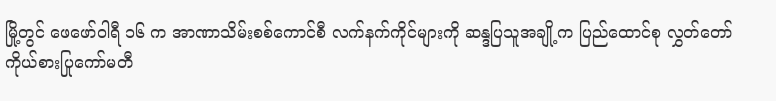မြို့တွင် ဖေဖော်ဝါရီ ၁၆ က အာဏာသိမ်းစစ်ကောင်စီ လက်နက်ကိုင်များကို ဆန္ဒပြသူအချို့က ပြည်ထောင်စု လွှတ်တော်ကိုယ်စားပြုကော်မတီ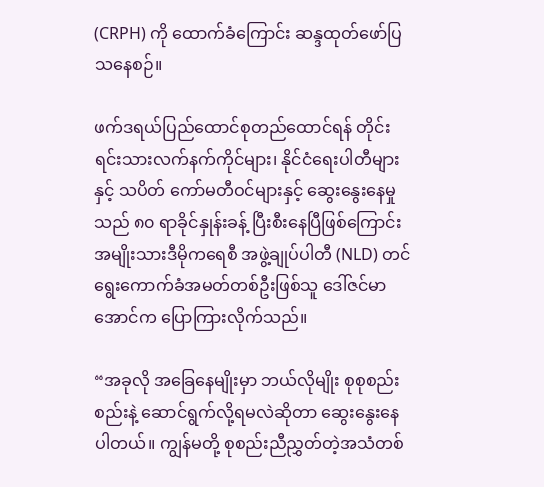(CRPH) ကို ထောက်ခံကြောင်း ဆန္ဒထုတ်ဖော်ပြသနေစဉ်။

ဖက်ဒရယ်ပြည်ထောင်စုတည်ထောင်ရန် တိုင်းရင်းသားလက်နက်ကိုင်များ၊ နိုင်ငံရေးပါတီများနှင့် သပိတ် ကော်မတီဝင်များနှင့် ဆွေးနွေးနေမှုသည် ၈၀ ရာခိုင်နှုန်းခန့် ပြီးစီးနေပြီဖြစ်ကြောင်း အမျိုးသားဒီမိုကရေစီ အဖွဲ့ချုပ်ပါတီ (NLD) တင် ရွေးကောက်ခံအမတ်တစ်ဦးဖြစ်သူ ဒေါ်ဇင်မာအောင်က ပြောကြားလိုက်သည်။

“အခုလို အခြေနေမျိုးမှာ ဘယ်လိုမျိုး စုစုစည်းစည်းနဲ့ ဆောင်ရွက်လို့ရမလဲဆိုတာ ဆွေးနွေးနေပါတယ်။ ကျွန်မတို့ စုစည်းညီညွှတ်တဲ့အသံတစ်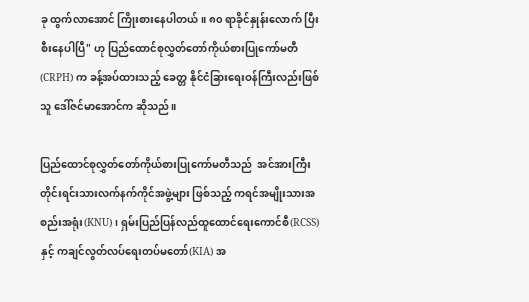ခု ထွက်လာအောင် ကြိုးစားနေပါတယ်။ ၈၀ ရာခိုင်နှုန်းလောက် ပြီးစီးနေပါပြီ" ဟု ပြည်ထောင်စုလွှတ်တော်ကိုယ်စားပြုကော်မတီ (CRPH) က ခန့်အပ်ထားသည့် ခေတ္တ နိုင်ငံခြားရေးဝန်ကြီးလည်းဖြစ်သူ ဒေါ်ဇင်မာအောင်က ဆိုသည်။

ပြည်ထောင်စုလွှတ်တော်ကိုယ်စားပြုကော်မတီသည်  အင်အားကြီး တိုင်းရင်းသားလက်နက်ကိုင်အဖွဲ့များ ဖြစ်သည့် ကရင်အမျိုးသားအစည်းအရုံး(KNU)၊ ရှမ်းပြည်ပြန်လည်ထူထောင်ရေးကောင်စီ(RCSS)နှင့် ကချင်လွတ်လပ်ရေးတပ်မတော်(KIA) အ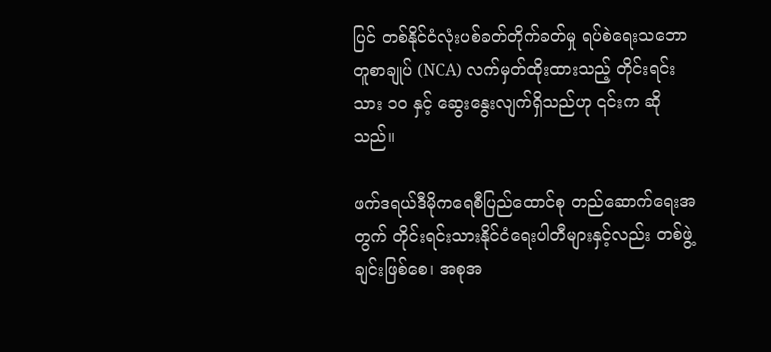ပြင် တစ်နိုင်ငံလုံးပစ်ခတ်တိုက်ခတ်မှု ရပ်စဲရေးသဘောတူစာချုပ် (NCA) လက်မှတ်ထိုးထားသည့် တိုင်းရင်းသား ၁၀ နှင့် ဆွေးနွေးလျက်ရှိသည်ဟု ၎င်းက ဆိုသည်။

ဖက်ဒရယ်ဒီမိုကရေစီပြည်ထောင်စု တည်ဆောက်ရေးအတွက် တိုင်းရင်းသားနိုင်ငံရေးပါတီများနှင့်လည်း တစ်ဖွဲ့ချင်းဖြစ်စေ၊ အစုအ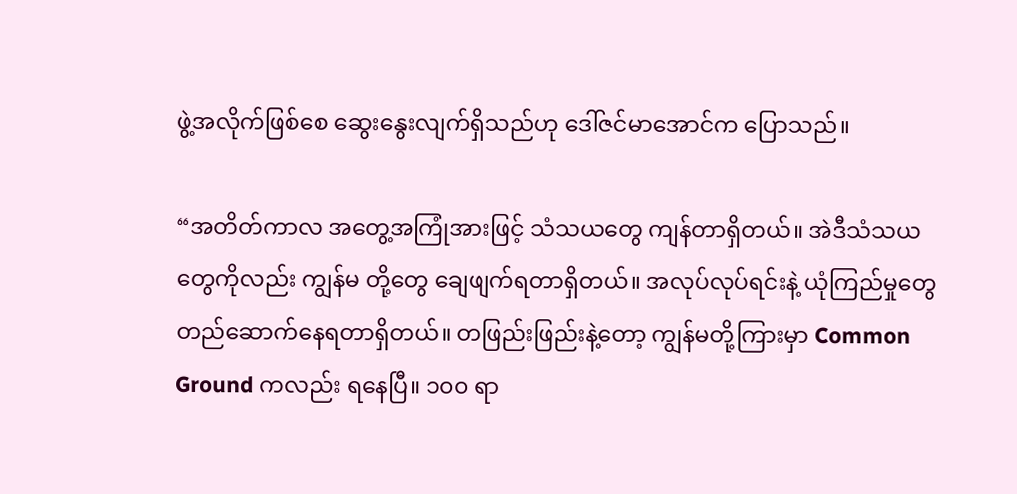ဖွဲ့အလိုက်ဖြစ်စေ ဆွေးနွေးလျက်ရှိသည်ဟု ဒေါ်ဇင်မာအောင်က ပြောသည်။

“အတိတ်ကာလ အတွေ့အကြုံအားဖြင့် သံသယတွေ ကျန်တာရှိတယ်။ အဲဒီသံသယတွေကိုလည်း ကျွန်မ တို့တွေ ချေဖျက်ရတာရှိတယ်။ အလုပ်လုပ်ရင်းနဲ့ ယုံကြည်မှုတွေ တည်ဆောက်နေရတာရှိတယ်။ တဖြည်းဖြည်းနဲ့တော့ ကျွန်မတို့ကြားမှာ Common Ground ကလည်း ရနေပြီ။ ၁၀၀ ရာ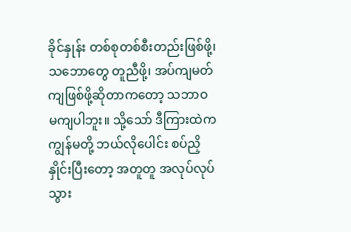ခိုင်နှုန်း တစ်စုတစ်စီးတည်းဖြစ်ဖို့၊ သဘောတွေ တူညီဖို့၊ အပ်ကျမတ်ကျဖြစ်ဖို့ဆိုတာကတော့ သဘာဝ မကျပါဘူး။ သို့သော် ဒီကြားထဲက  ကျွန်မတို့ ဘယ်လိုပေါင်း စပ်ညှိနှိုင်းပြီးတော့ အတူတူ အလုပ်လုပ်သွား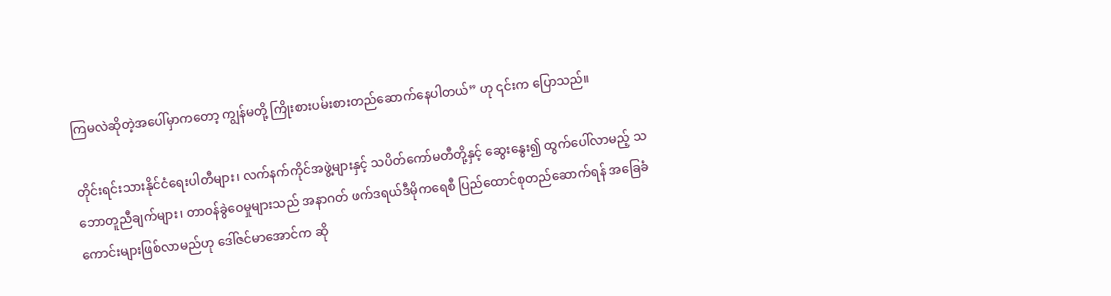ကြမလဲဆိုတဲ့အပေါ်မှာကတော့ ကျွန်မတို့ ကြိုးစားပမ်းစားတည်ဆောက်နေပါတယ်” ဟု ၎င်းက ပြောသည်။

တိုင်းရင်းသားနိုင်ငံရေးပါတီများ၊ လက်နက်ကိုင်အဖွဲ့များနှင့် သပိတ်ကော်မတီတို့နှင့် ဆွေးနွေး၍ ထွက်ပေါ်လာမည့် သဘောတူညီချက်များ၊ တာဝန်ခွဲဝေမှုများသည် အနာဂတ် ဖက်ဒရယ်ဒီမိုကရေစီ ပြည်ထောင်စုတည်ဆောက်ရန် အခြေခံကောင်းများဖြစ်လာမည်ဟု ဒေါ်ဇင်မာအောင်က ဆို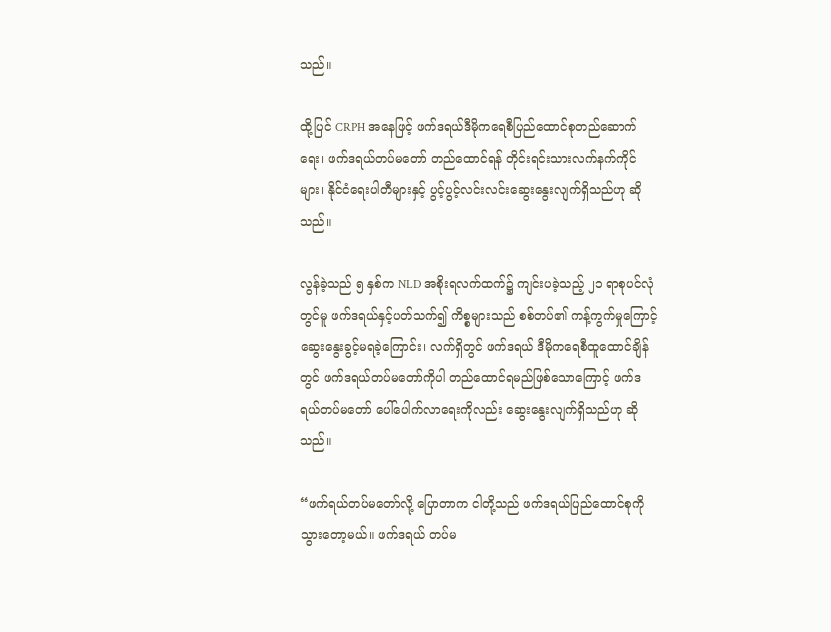သည်။

ထို့ပြင် CRPH အနေဖြင့် ဖက်ဒရယ်ဒီမိုကရေစီပြည်ထောင်စုတည်ဆောက်ရေး၊ ဖက်ဒရယ်တပ်မတော် တည်ထောင်ရန် တိုင်းရင်းသားလက်နက်ကိုင်များ၊ နိုင်ငံရေးပါတီများနှင့် ပွင့်ပွင့်လင်းလင်းဆွေးနွေးလျက်ရှိသည်ဟု ဆိုသည်။

လွန်ခဲ့သည် ၅ နှစ်က NLD အစိုးရလက်ထက်၌ ကျင်းပခဲ့သည့် ၂၁ ရာစုပင်လုံတွင်မူ ဖက်ဒရယ်နှင့်ပတ်သက်၍ ကိစ္စများသည် စစ်တပ်၏ ကန့်ကွက်မှုကြောင့် ဆွေးနွေးခွင့်မရခဲ့ကြောင်း၊ လက်ရှိတွင် ဖက်ဒရယ် ဒီမိုကရေစီထူထောင်ချိန်တွင် ဖက်ဒရယ်တပ်မတော်ကိုပါ တည်ထောင်ရမည်ဖြစ်သောကြောင့် ဖက်ဒရယ်တပ်မတော် ပေါ်ပေါက်လာရေးကိုလည်း ဆွေးနွေးလျက်ရှိသည်ဟု ဆိုသည်။

“ဖက်ရယ်တပ်မတော်လို့ ပြောတာက ငါတို့သည် ဖက်ဒရယ်ပြည်ထောင်စုကို သွားတော့မယ်။ ဖက်ဒရယ် တပ်မ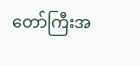တော်ကြီးအ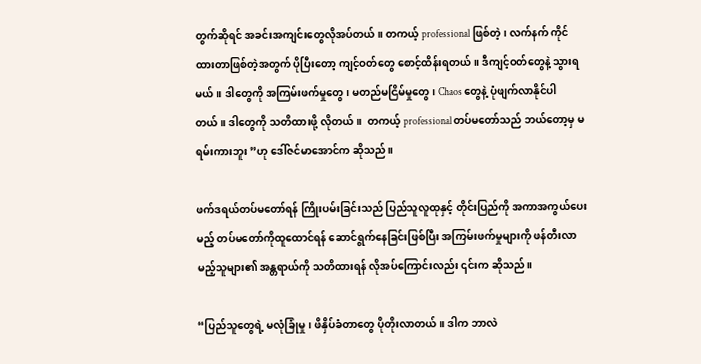တွက်ဆိုရင် အခင်းအကျင်းတွေလိုအပ်တယ်။ တကယ့် professional ဖြစ်တဲ့၊ လက်နက် ကိုင်ထားတာဖြစ်တဲ့အတွက် ပိုပြီးတော့ ကျင့်ဝတ်တွေ စောင့်ထိန်းရတယ်။ ဒီကျင့်ဝတ်တွေနဲ့ သွားရမယ်။ ဒါတွေကို အကြမ်းဖက်မှုတွေ၊ မတည်မငြိမ်မှုတွေ၊ Chaos တွေနဲ့ ပုံဖျက်လာနိုင်ပါတယ်။ ဒါတွေကို သတိထားဖို့ လိုတယ်။  တကယ့် professional တပ်မတော်သည် ဘယ်တော့မှ မရမ်းကားဘူး ”ဟု ဒေါ်ဇင်မာအောင်က ဆိုသည်။

ဖက်ဒရယ်တပ်မတော်ရန် ကြိုးပမ်းခြင်းသည် ပြည်သူလူထုနှင့် တိုင်းပြည်ကို အကာအကွယ်ပေးမည့် တပ်မတော်ကိုထူထောင်ရန် ဆောင်ရွက်နေခြင်းဖြစ်ပြီး အကြမ်းဖက်မှုများကို ဖန်တီးလာမည့်သူများ၏ အန္တရာယ်ကို သတိထားရန် လိုအပ်ကြောင်းလည်း ၎င်းက ဆိုသည်။

“ပြည်သူတွေရဲ့ မလုံခြုံမှု၊ ဖိနှိပ်ခံတာတွေ ပိုတိုးလာတယ်။ ဒါက ဘာလဲ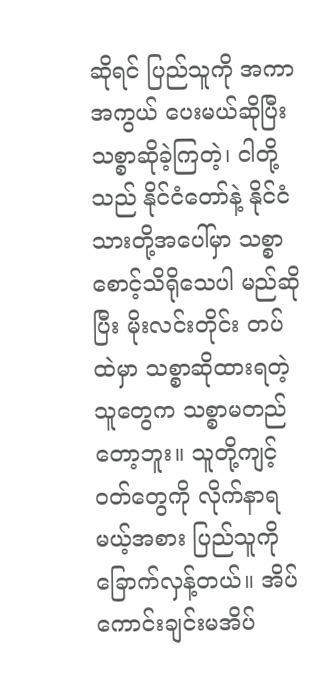ဆိုရင် ပြည်သူကို အကာအကွယ် ပေးမယ်ဆိုပြီး သစ္စာဆိုခဲ့ကြတဲ့၊ ငါတို့သည် နိုင်ငံတော်နဲ့ နိုင်ငံသားတို့အပေါ်မှာ သစ္စာစောင့်သိရိုသေပါ မည်ဆိုပြီး မိုးလင်းတိုင်း တပ်ထဲမှာ သစ္စာဆိုထားရတဲ့သူတွေက သစ္စာမတည်တော့ဘူး။ သူတို့ကျင့်ဝတ်တွေကို လိုက်နာရမယ့်အစား ပြည်သူကို ခြောက်လှန့်တယ်။ အိပ်ကောင်းချင်းမအိပ်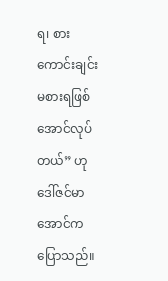ရ၊ စားကောင်းချင်း မစားရဖြစ်အောင်လုပ်တယ်” ဟု ဒေါ်ဇင်မာအောင်က ပြောသည်။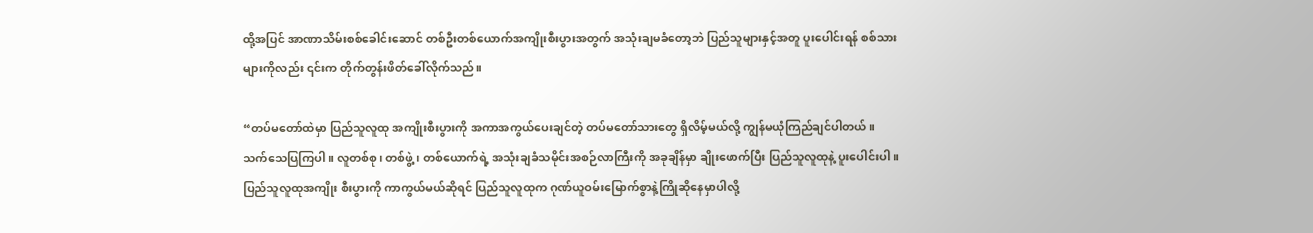ထို့အပြင် အာဏာသိမ်းစစ်ခေါင်းဆောင် တစ်ဦးတစ်ယောက်အကျိုးစီးပွားအတွက် အသုံးချမခံတော့ဘဲ ပြည်သူများနှင့်အတူ ပူးပေါင်းရန် စစ်သားများကိုလည်း ၎င်းက တိုက်တွန်းဖိတ်ခေါ်လိုက်သည်။

“တပ်မတော်ထဲမှာ ပြည်သူလူထု အကျိုးစီးပွားကို အကာအကွယ်ပေးချင်တဲ့ တပ်မတော်သားတွေ ရှိလိမ့်မယ်လို့ ကျွန်မယုံကြည်ချင်ပါတယ်။ သက်သေပြကြပါ။ လူတစ်စု၊ တစ်ဖွဲ့၊ တစ်ယောက်ရဲ့ အသုံးချခံသမိုင်းအစဉ်လာကြီးကို အခုချိန်မှာ ချိုးဖောက်ပြီး ပြည်သူလူထုနဲ့ ပူးပေါင်းပါ။ ပြည်သူလူထုအကျိုး စီးပွားကို ကာကွယ်မယ်ဆိုရင် ပြည်သူလူထုက ဂုဏ်ယူဝမ်းမြောက်စွာနဲ့ကြိုဆိုနေမှာပါလို့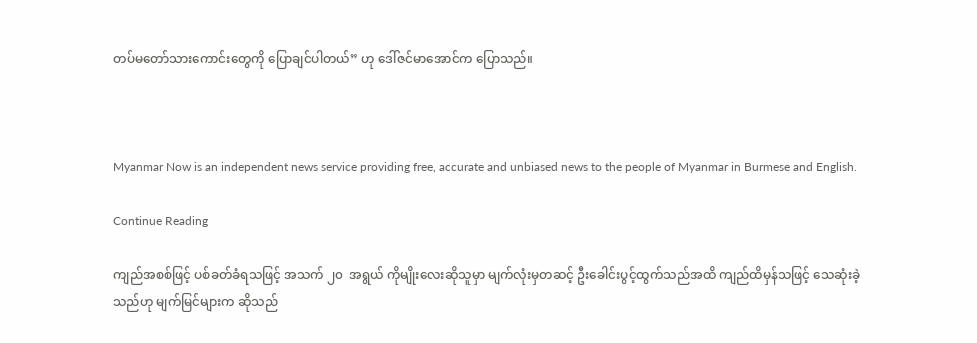တပ်မတော်သားကောင်းတွေကို ပြောချင်ပါတယ်” ဟု ဒေါ်ဇင်မာအောင်က ပြောသည်။



Myanmar Now is an independent news service providing free, accurate and unbiased news to the people of Myanmar in Burmese and English.

Continue Reading

ကျည်အစစ်ဖြင့် ပစ်ခတ်ခံရသဖြင့် အသက် ၂၀  အရွယ် ကိုမျိုးလေးဆိုသူမှာ မျက်လုံးမှတဆင့် ဦးခေါင်းပွင့်ထွက်သည်အထိ ကျည်ထိမှန်သဖြင့် သေဆုံးခဲ့သည်ဟု မျက်မြင်များက ဆိုသည်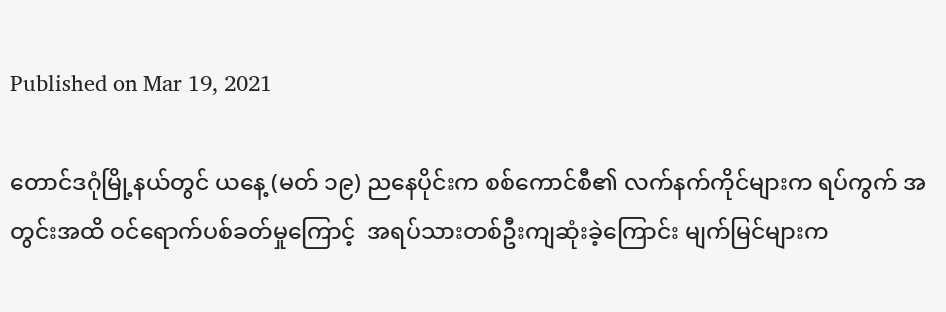Published on Mar 19, 2021

တောင်ဒဂုံမြို့နယ်တွင် ယနေ့ (မတ် ၁၉) ညနေပိုင်းက စစ်ကောင်စီ၏ လက်နက်ကိုင်များက ရပ်ကွက် အတွင်းအထိ ဝင်ရောက်ပစ်ခတ်မှုကြောင့်  အရပ်သားတစ်ဦးကျဆုံးခဲ့ကြောင်း မျက်မြင်များက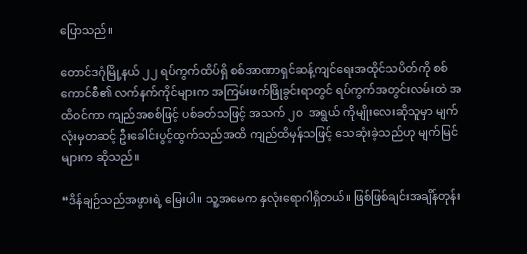ပြောသည်။

တောင်ဒဂုံမြို့နယ် ၂၂ ရပ်ကွက်ထိပ်ရှိ စစ်အာဏာရှင်ဆန့်ကျင်ရေးအထိုင်သပိတ်ကို စစ်ကောင်စီ၏ လက်နက်ကိုင်များက အကြမ်းဖက်ဖြိုခွင်းရာတွင် ရပ်ကွက်အတွင်းလမ်းထဲ အထိဝင်ကာ ကျည်အစစ်ဖြင့် ပစ်ခတ်သဖြင့် အသက် ၂၀  အရွယ် ကိုမျိုးလေးဆိုသူမှာ မျက်လုံးမှတဆင့် ဦးခေါင်းပွင့်ထွက်သည်အထိ ကျည်ထိမှန်သဖြင့် သေဆုံးခဲ့သည်ဟု မျက်မြင်များက ဆိုသည်။

“ဒိန်ချဉ်သည်အဖွားရဲ့ မြေးပါ။ သူ့အမေက နှလုံးရောဂါရှိတယ်။ ဖြစ်ဖြစ်ချင်းအချိန်တုန်း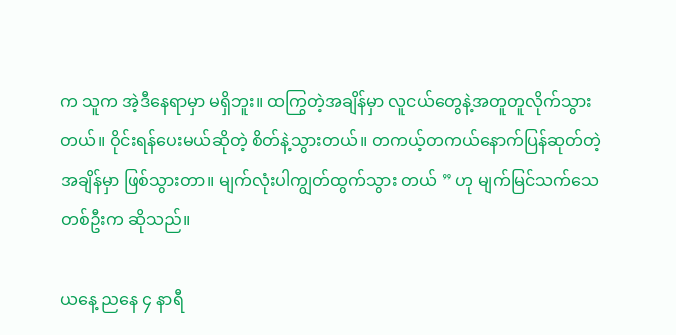က သူက အဲ့ဒီနေရာမှာ မရှိဘူး။ ထကြွတဲ့အချိန်မှာ လူငယ်တွေနဲ့အတူတူလိုက်သွားတယ်။ ဝိုင်းရန်ပေးမယ်ဆိုတဲ့ စိတ်နဲ့သွားတယ်။ တကယ့်တကယ်နောက်ပြန်ဆုတ်တဲ့အချိန်မှာ ဖြစ်သွားတာ။ မျက်လုံးပါကျွတ်ထွက်သွား တယ် ” ဟု မျက်မြင်သက်သေတစ်ဦးက ဆိုသည်။

ယနေ့ ညနေ ၄ နာရီ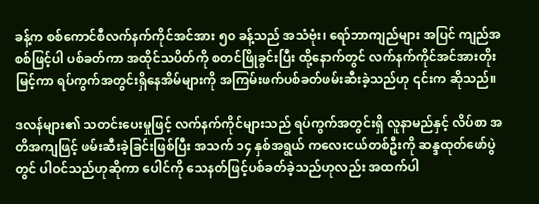ခန့်က စစ်ကောင်စီလက်နက်ကိုင်အင်အား ၅၀ ခန့်သည် အသံဗုံး၊ ရော်ဘာကျည်များ အပြင် ကျည်အစစ်ဖြင့်ပါ ပစ်ခတ်ကာ အထိုင်သပိတ်ကို စတင်ဖြိုခွင်းပြီး ထို့နောက်တွင် လက်နက်ကိုင်အင်အားတိုးမြင့်ကာ ရပ်ကွက်အတွင်းရှိနေအိမ်များကို အကြမ်းဖက်ပစ်ခတ်ဖမ်းဆီးခဲ့သည်ဟု ၎င်းက ဆိုသည်။

ဒလန်များ၏ သတင်းပေးမှုဖြင့် လက်နက်ကိုင်များသည် ရပ်ကွက်အတွင်းရှိ လူနာမည်နှင့် လိပ်စာ အတိအကျဖြင့် ဖမ်းဆီးခဲ့ခြင်းဖြစ်ပြီး အသက် ၁၄ နှစ်အရွယ် ကလေးငယ်တစ်ဦးကို ဆန္ဒထုတ်‌ဖော်ပွဲတွင် ပါဝင်သည်ဟုဆိုကာ ပေါင်ကို သေနတ်ဖြင့်ပစ်ခတ်ခဲ့သည်ဟုလည်း အထက်ပါ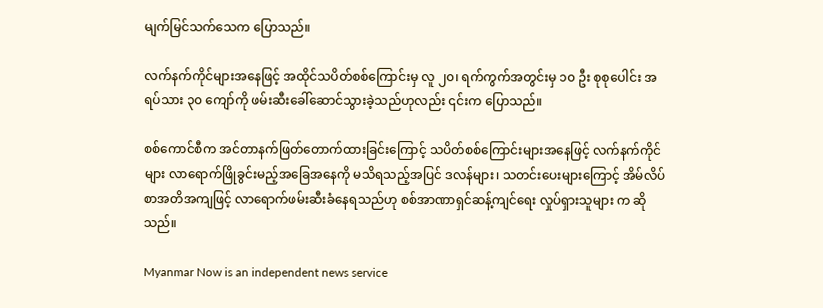မျက်မြင်သက်သေက ပြောသည်။

လက်နက်ကိုင်များအ‌နေဖြင့် အထိုင်သပိတ်စစ်ကြောင်းမှ လူ ၂၀၊ ရက်ကွက်အတွင်းမှ ၁၀ ဦး စုစုပေါင်း အရပ်သား ၃၀ ကျော်ကို ဖမ်းဆီးခေါ်ဆောင်သွားခဲ့သည်ဟုလည်း ၎င်းက ပြောသည်။

စစ်ကောင်စီက အင်တာနက်ဖြတ်တောက်ထားခြင်းကြောင့် သပိတ်စစ်ကြောင်းများအနေဖြင့် လက်နက်ကိုင်များ လာရောက်ဖြိုခွင်းမည့်အခြေအနေကို မသိရသည့်အပြင် ဒလန်များ၊ သတင်းပေးများကြောင့် အိမ်လိပ်စာအတိအကျဖြင့် လာရောက်ဖမ်းဆီးခံနေရသည်ဟု စစ်အာဏာရှင်ဆန့်ကျင်ရေး လှုပ်ရှားသူများ က ဆိုသည်။

Myanmar Now is an independent news service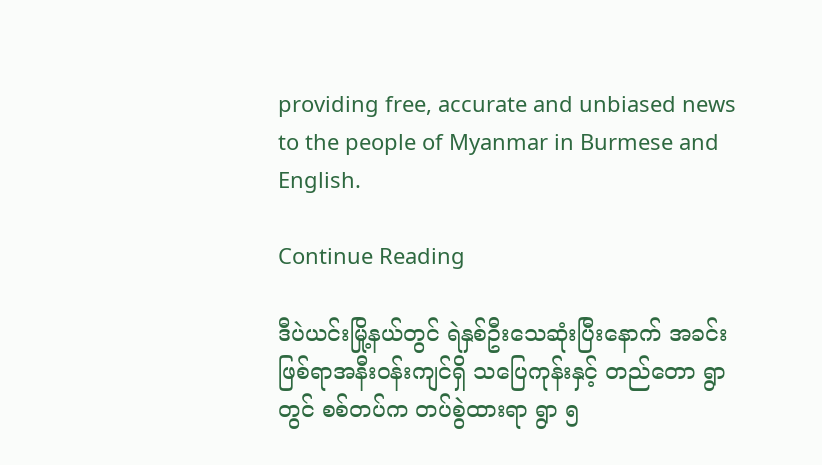providing free, accurate and unbiased news to the people of Myanmar in Burmese and English.

Continue Reading

ဒီပဲယင်းမြို့နယ်တွင် ရဲနှစ်ဦးသေဆုံးပြီးနောက် အခင်းဖြစ်ရာအနီးဝန်းကျင်ရှိ သပြေကုန်းနှင့် တည်တော ရွာတွင် စစ်တပ်က တပ်စွဲထားရာ ရွာ ၅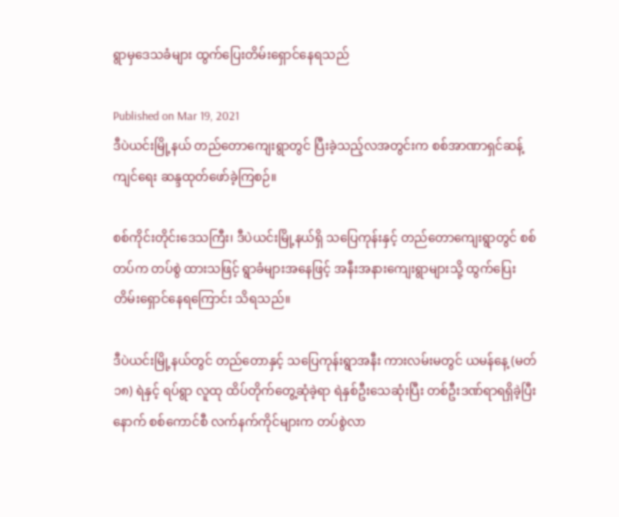ရွာမှဒေသခံများ ထွက်ပြေးတိမ်းရှောင်နေရသည်

Published on Mar 19, 2021
ဒီပဲယင်းမြို့နယ် တည်တောကျေးရွာတွင် ပြီးခဲ့သည့်လအတွင်းက စစ်အာဏာရှင်ဆန့်ကျင်ရေး ဆန္ဒထုတ်ဖော်ခဲ့ကြစဉ်။

စစ်ကိုင်းတိုင်းဒေသကြီး၊ ဒီပဲယင်းမြို့နယ်ရှိ သပြေကုန်းနှင့် တည်တောကျေးရွာတွင် စစ်တပ်က တပ်စွဲ ထားသဖြင့် ရွာခံများအနေဖြင့် အနီးအနားကျေးရွာများသို့ ထွက်ပြေးတိမ်းရှောင်နေရကြောင်း သိရသည်။

ဒီပဲယင်းမြို့နယ်တွင် တည်တောနှင့် သပြေကုန်းရွာအနီး ကားလမ်းမတွင် ယမန်နေ့ (မတ် ၁၈) ရဲနှင့် ရပ်ရွာ လူထု ထိပ်တိုက်တွေ့ဆုံခဲ့ရာ ရဲနှစ်ဦးသေဆုံးပြီး တစ်ဦးဒဏ်ရာရရှိခဲ့ပြီးနောက် စစ်ကောင်စီ လက်နက်ကိုင်များက တပ်စွဲလာ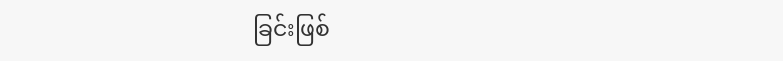ခြင်းဖြစ်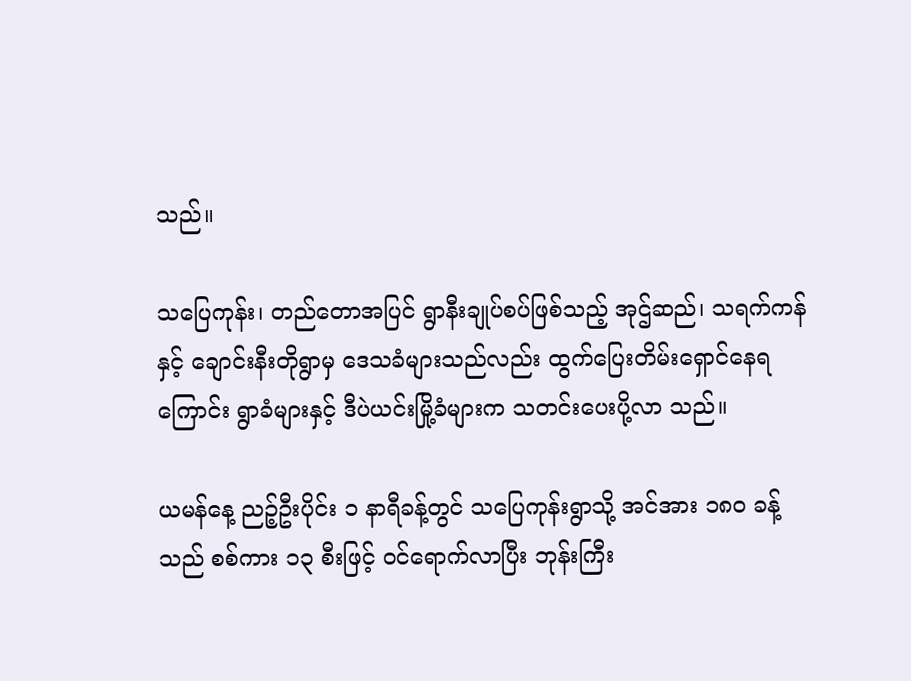သည်။

သပြေကုန်း၊ တည်တောအပြင် ရွာနီးချုပ်စပ်ဖြစ်သည့် အုဌ်ဆည်၊ သရက်ကန်နှင့် ချောင်းနီးတိုရွာမှ ဒေသခံများသည်လည်း ထွက်ပြေးတိမ်းရှောင်နေရကြောင်း ရွာခံများနှင့် ဒီပဲယင်းမြို့ခံများက သတင်းပေးပို့လာ သည်။

ယမန်နေ့ ညဉ့်ဦးပိုင်း ၁ နာရီခန့်တွင် သပြေကုန်းရွာသို့ အင်အား ၁၈၀ ခန့်သည် စစ်ကား ၁၃ စီးဖြင့် ဝင်ရောက်လာပြီး ဘုန်းကြီး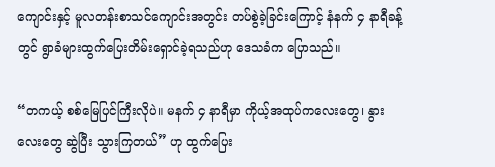ကျောင်းနှင့် မူလတန်းစာသင်ကျောင်းအတွင်း တပ်စွဲခဲ့ခြင်းကြောင့် နံနက် ၄ နာရီခန့်တွင် ရွာခံများထွက်ပြေးတိမ်းရှောင်ခဲ့ရသည်ဟု ဒေသခံက ပြောသည်။

“တကယ့် စစ်မြေပြင်ကြီးလိုပဲ။ မနက် ၄ နာရီမှာ ကိုယ့်အထုပ်ကလေးတွေ၊ နွားလေးတွေ ဆွဲပြီး သွားကြတယ်” ဟု ထွက်ပြေး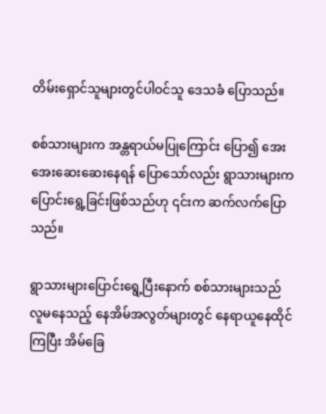တိမ်းရှောင်သူများတွင်ပါဝင်သူ ဒေသခံ ပြောသည်။

စစ်သားများက အန္တရာယ်မပြုကြောင်း ပြော၍ အေးအေးဆေးဆေးနေရန် ပြောသော်လည်း ရွာသားများက ပြောင်းရွေ့ခြင်းဖြစ်သည်ဟု ၎င်းက ဆက်လက်ပြောသည်။

ရွာသားများပြောင်းရွေ့ပြီးနောက် စစ်သားများသည် လူမနေသည့် နေအိမ်အလွတ်များတွင် နေရာယူနေထိုင်ကြပြီး အိမ်ခြေ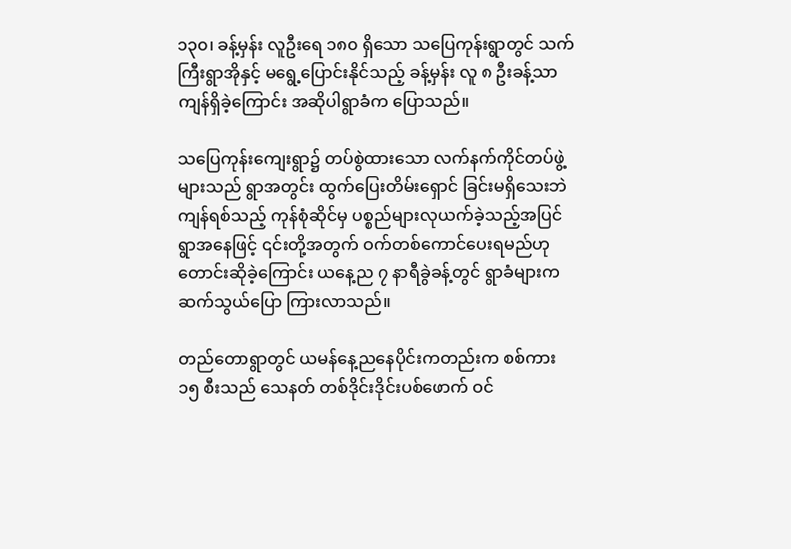၁၃၀၊ ခန့်မှန်း လူဦးရေ ၁၈၀ ရှိသော သပြေကုန်းရွာတွင် သက်ကြီးရွာအိုနှင့် မရွေ့ပြောင်းနိုင်သည့် ခန့်မှန်း လူ ၈ ဦးခန့်သာကျန်ရှိခဲ့ကြောင်း အဆိုပါရွာခံက ပြောသည်။

သပြေကုန်းကျေးရွာ၌ တပ်စွဲထားသော လက်နက်ကိုင်တပ်ဖွဲ့များသည် ရွာအတွင်း ထွက်ပြေးတိမ်းရှောင် ခြင်းမရှိသေးဘဲ ကျန်ရစ်သည့် ကုန်စုံဆိုင်မှ ပစ္စည်များလုယက်ခဲ့သည့်အပြင် ရွာအနေဖြင့် ၎င်းတို့အတွက် ဝက်တစ်ကောင်ပေးရမည်ဟု တောင်းဆိုခဲ့ကြောင်း ယနေ့ည ၇ နာရီခွဲခန့်တွင် ရွာခံများက ဆက်သွယ်ပြော ကြားလာသည်။

တည်တောရွာတွင် ယမန်နေ့ညနေပိုင်းကတည်းက စစ်ကား ၁၅ စီးသည် သေနတ် တစ်ဒိုင်းဒိုင်းပစ်ဖောက် ဝင်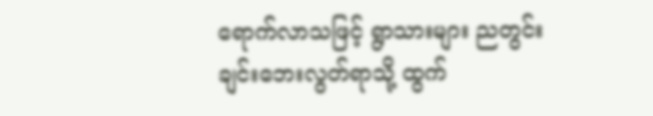ရောက်လာသဖြင့် ရွာသားများ ညတွင်းချင်းဘေးလွတ်ရာသို့ ထွက်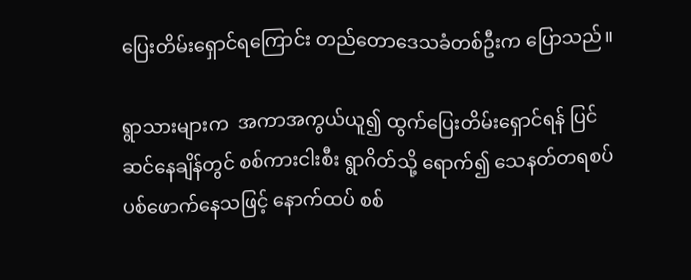ပြေးတိမ်းရှောင်ရကြောင်း တည်တောဒေသခံတစ်ဦးက ပြောသည်။

ရွာသားများက  အကာအကွယ်ယူ၍ ထွက်ပြေးတိမ်းရှောင်ရန် ပြင်ဆင်နေချိန်တွင် စစ်ကားငါးစီး ရွာဂိတ်သို့ ရောက်၍ သေနတ်တရစပ် ပစ်ဖောက်နေသဖြင့် နောက်ထပ် စစ်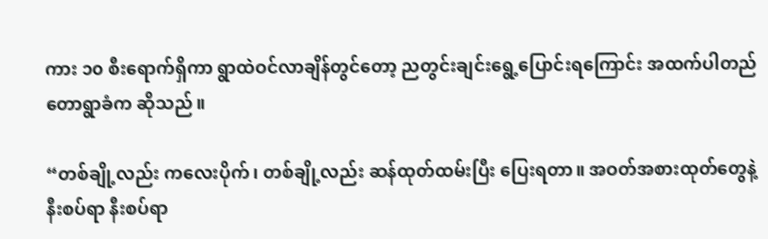ကား ၁၀ စီးရောက်ရှိကာ ရွာထဲဝင်လာချိန်တွင်တော့ ညတွင်းချင်းရွေ့ပြောင်းရကြောင်း အထက်ပါတည်တောရွာခံက ဆိုသည်။

“တစ်ချို့လည်း ကလေးပိုက်၊ တစ်ချို့လည်း ဆန်ထုတ်ထမ်းပြီး ပြေးရတာ။ အဝတ်အစားထုတ်တွေနဲ့ နီးစပ်ရာ နီးစပ်ရာ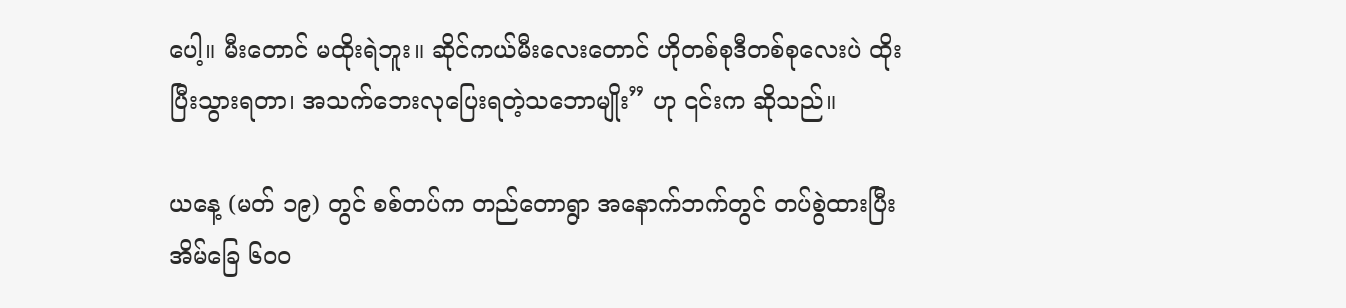ပေါ့။ မီးတောင် မထိုးရဲဘူး။ ဆိုင်ကယ်မီးလေးတောင် ဟိုတစ်စုဒီတစ်စုလေးပဲ ထိုးပြီးသွားရတာ၊ အသက်ဘေးလုပြေးရတဲ့သဘောမျိုး” ဟု ၎င်းက ဆိုသည်။

ယနေ့ (မတ် ၁၉) တွင် စစ်တပ်က တည်တောရွာ အနောက်ဘက်တွင် တပ်စွဲထားပြီး အိမ်ခြေ ၆၀၀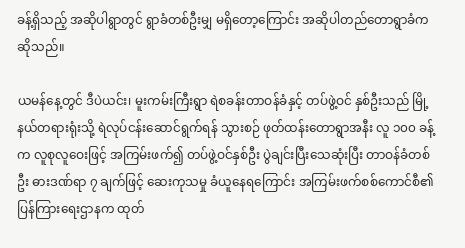ခန့်ရှိသည့် အဆိုပါရွာတွင် ရွာခံတစ်ဦးမျှ မရှိတော့ကြောင်း အဆိုပါတည်တောရွာခံက ဆိုသည်။

ယမန်နေ့တွင် ဒီပဲယင်း၊ မူးကမ်းကြီးရွာ ရဲစခန်းတာဝန်ခံနှင့် တပ်ဖွဲ့ဝင် နှစ်ဦးသည် မြို့နယ်တရားရုံးသို့ ရဲလုပ်ငန်းဆောင်ရွက်ရန် သွားစဉ် ဖုတ်ထန်းတောရွာအနီး လူ ၁၀၀ ခန့်က လူစုလူဝေးဖြင့် အကြမ်းဖက်၍ တပ်ဖွဲ့ဝင်နှစ်ဦး ပွဲချင်းပြီးသေဆုံးပြီး တာဝန်ခံတစ်ဦး ဓားဒဏ်ရာ ၇ ချက်ဖြင့် ဆေးကုသမှု ခံယူနေရကြောင်း အကြမ်းဖက်စစ်ကောင်စီ၏ ပြန်ကြားရေးဌာနက ထုတ်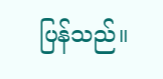ပြန်သည်။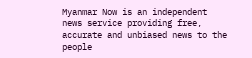Myanmar Now is an independent news service providing free, accurate and unbiased news to the people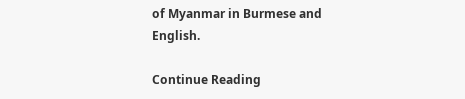of Myanmar in Burmese and English.

Continue Reading